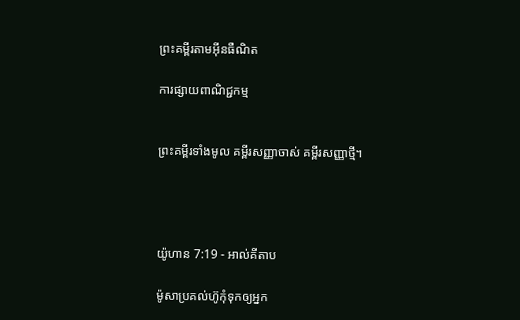ព្រះគម្ពីរតាមអ៊ីនធឺណិត

ការផ្សាយពាណិជ្ជកម្ម


ព្រះគម្ពីរទាំងមូល គម្ពីរសញ្ញាចាស់ គម្ពីរសញ្ញាថ្មី។




យ៉ូហាន 7:19 - អាល់គីតាប

ម៉ូសាប្រគល់ហ៊ូកុំទុកឲ្យអ្នក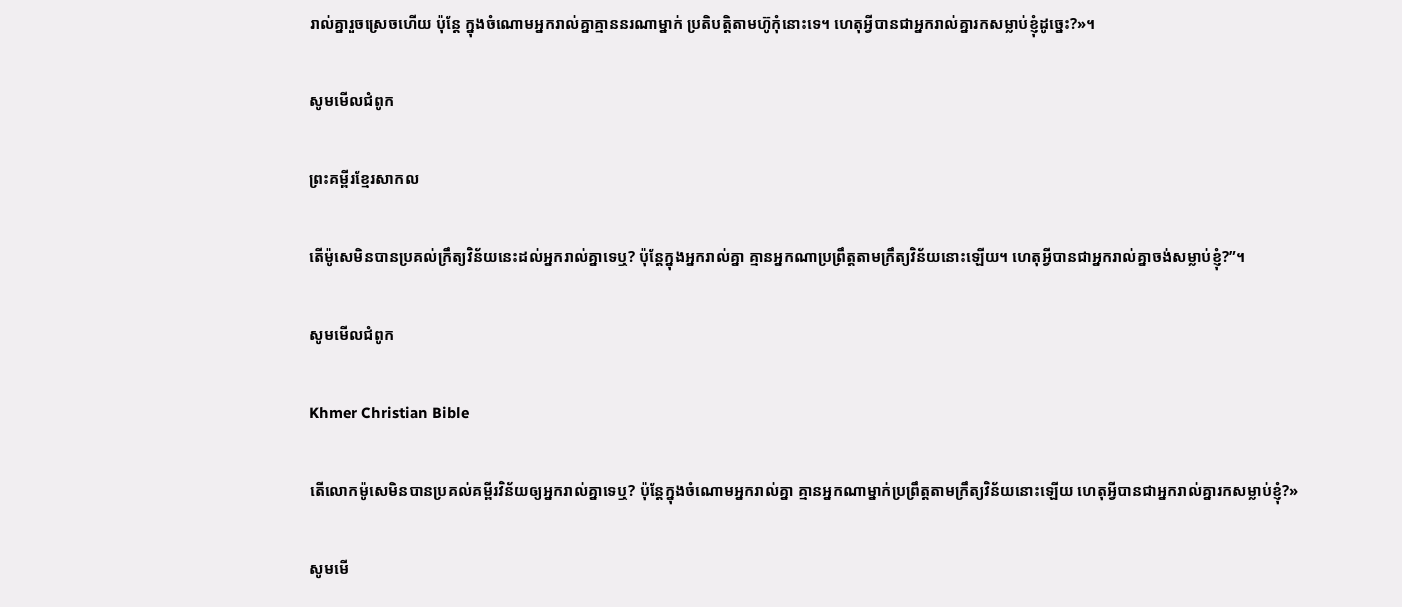រាល់គ្នារួចស្រេចហើយ ប៉ុន្ដែ ក្នុងចំណោមអ្នករាល់គ្នាគ្មាននរណាម្នាក់ ប្រតិបត្ដិតាមហ៊ូកុំនោះទេ។ ហេតុអ្វីបានជាអ្នករាល់គ្នារកសម្លាប់ខ្ញុំដូច្នេះ?»។

សូមមើលជំពូក

ព្រះគម្ពីរខ្មែរសាកល

តើម៉ូសេមិនបានប្រគល់ក្រឹត្យវិន័យនេះដល់អ្នករាល់គ្នាទេឬ? ប៉ុន្តែក្នុងអ្នករាល់គ្នា គ្មានអ្នកណាប្រព្រឹត្តតាមក្រឹត្យវិន័យនោះឡើយ។ ហេតុអ្វីបានជាអ្នករាល់គ្នាចង់សម្លាប់ខ្ញុំ?”។

សូមមើលជំពូក

Khmer Christian Bible

តើលោកម៉ូសេមិនបានប្រគល់គម្ពីរវិន័យឲ្យអ្នករាល់គ្នាទេឬ? ប៉ុន្ដែក្នុងចំណោមអ្នករាល់គ្នា គ្មានអ្នកណាម្នាក់ប្រពឹ្រត្តតាមក្រឹត្យវិន័យនោះឡើយ ហេតុអ្វីបានជាអ្នករាល់គ្នារកសម្លាប់ខ្ញុំ?»

សូមមើ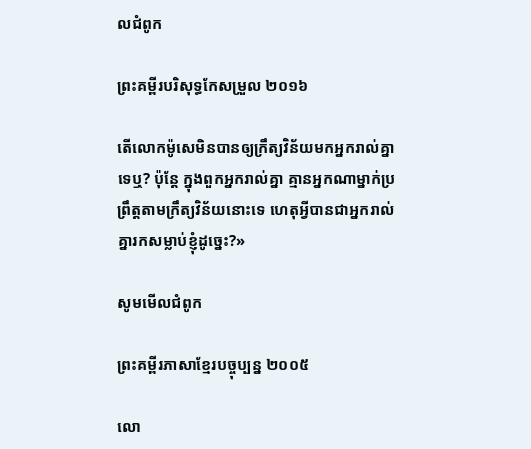លជំពូក

ព្រះគម្ពីរបរិសុទ្ធកែសម្រួល ២០១៦

តើលោកម៉ូសេមិនបានឲ្យក្រឹត្យ‌វិន័យមកអ្នករាល់គ្នាទេឬ? ប៉ុន្តែ ក្នុងពួកអ្នករាល់គ្នា គ្មានអ្នកណាម្នាក់ប្រព្រឹត្តតាមក្រឹត្យ‌វិន័យនោះទេ ហេតុអី្វបានជាអ្នករាល់គ្នារកសម្លាប់ខ្ញុំដូច្នេះ?»

សូមមើលជំពូក

ព្រះគម្ពីរភាសាខ្មែរបច្ចុប្បន្ន ២០០៥

លោ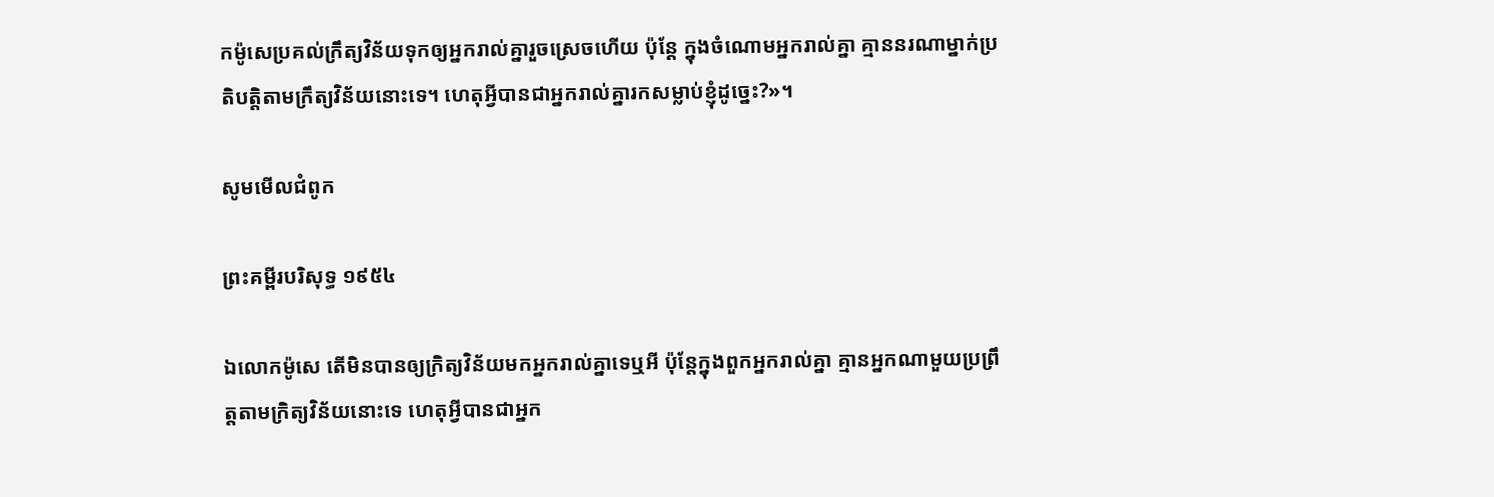កម៉ូសេប្រគល់ក្រឹត្យ‌វិន័យទុកឲ្យអ្នករាល់គ្នារួចស្រេចហើយ ប៉ុន្តែ ក្នុងចំណោមអ្នករាល់គ្នា គ្មាននរណាម្នាក់ប្រតិបត្តិតាមក្រឹត្យ‌វិន័យនោះទេ។ ហេតុអ្វីបានជាអ្នករាល់គ្នារកសម្លាប់ខ្ញុំដូច្នេះ?»។

សូមមើលជំពូក

ព្រះគម្ពីរបរិសុទ្ធ ១៩៥៤

ឯលោកម៉ូសេ តើមិនបានឲ្យក្រិត្យ‌វិន័យមកអ្នករាល់គ្នាទេឬអី ប៉ុន្តែក្នុងពួកអ្នករាល់គ្នា គ្មានអ្នកណាមួយប្រព្រឹត្តតាមក្រិត្យ‌វិន័យនោះទេ ហេតុអ្វីបានជាអ្នក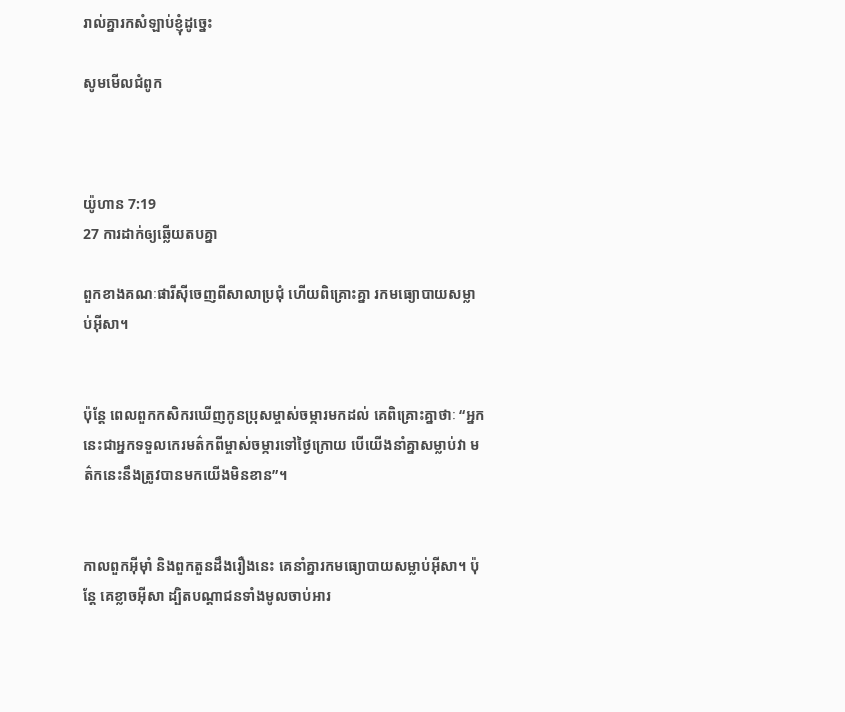រាល់គ្នារកសំឡាប់ខ្ញុំដូច្នេះ

សូមមើលជំពូក



យ៉ូហាន 7:19
27 ការដាក់ឲ្យឆ្លើយតបគ្នា

ពួកខាងគណៈផារីស៊ីចេញពីសាលាប្រជុំ ហើយពិគ្រោះគ្នា រកមធ្យោ‌បាយសម្លាប់អ៊ីសា។


ប៉ុន្ដែ ពេលពួកកសិករឃើញកូនប្រុសម្ចាស់ចម្ការមកដល់ គេពិគ្រោះគ្នាថាៈ “អ្នកនេះជាអ្នកទទួលកេរ‌មត៌កពីម្ចាស់ចម្ការទៅថ្ងៃក្រោយ បើយើងនាំគ្នាសម្លាប់វា មត៌កនេះនឹងត្រូវបានមកយើងមិនខាន”។


កាលពួកអ៊ីមុាំ និងពួកតួនដឹងរឿងនេះ គេនាំគ្នារកមធ្យោបាយសម្លាប់អ៊ីសា។ ប៉ុន្ដែ គេខ្លាចអ៊ីសា ដ្បិតបណ្ដា‌ជនទាំងមូលចាប់អារ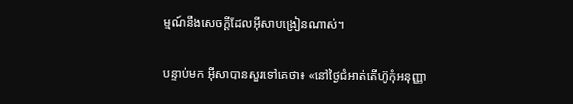ម្មណ៍នឹងសេចក្ដីដែលអ៊ីសាបង្រៀនណាស់។


បន្ទាប់មក អ៊ីសាបានសួរទៅគេថា៖ «នៅថ្ងៃជំអាត់តើហ៊ូកុំអនុញ្ញា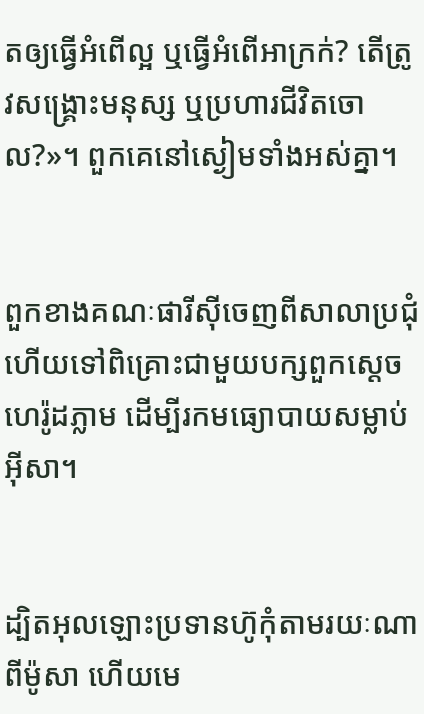តឲ្យធ្វើអំពើល្អ ឬធ្វើអំពើអាក្រក់? តើត្រូវសង្គ្រោះមនុស្ស ឬប្រហារជីវិតចោល?»។ ពួកគេនៅស្ងៀមទាំងអស់គ្នា។


ពួកខាងគណៈផារី‌ស៊ីចេញពីសាលាប្រជុំ ហើយទៅពិគ្រោះជាមួយបក្សពួកស្ដេចហេរ៉ូដភ្លាម ដើម្បីរកមធ្យោ‌បាយសម្លាប់អ៊ីសា។


ដ្បិតអុលឡោះប្រទានហ៊ូកុំតាមរយៈណាពីម៉ូសា ហើយមេ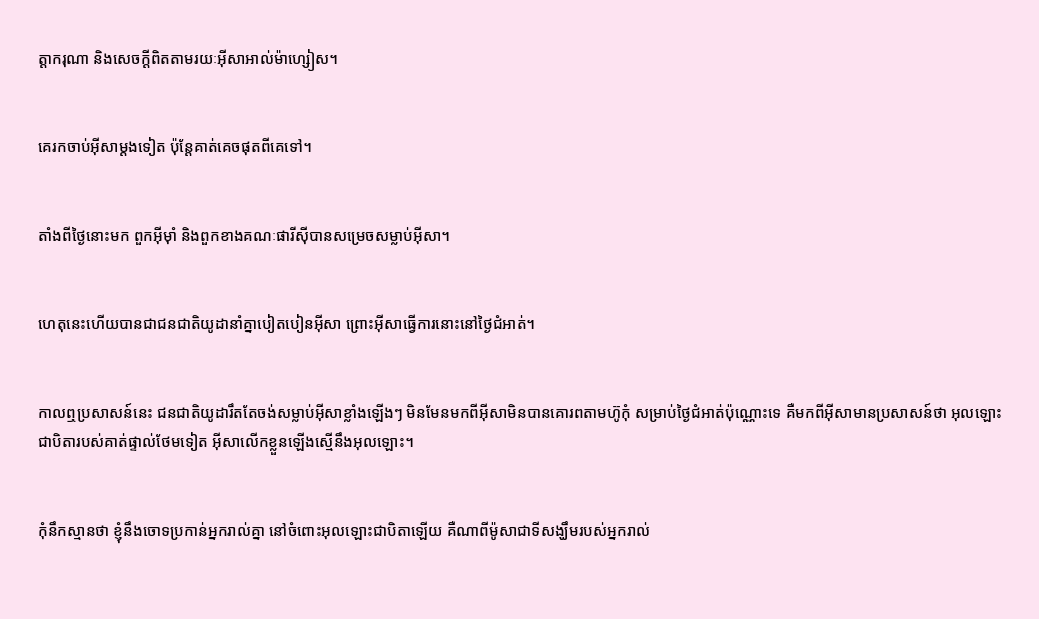ត្តា‌ករុណា និងសេចក្ដីពិតតាមរយៈអ៊ីសា‌អាល់ម៉ា‌ហ្សៀស។


គេរកចាប់អ៊ីសាម្ដងទៀត ប៉ុន្ដែគាត់គេចផុតពីគេទៅ។


តាំងពីថ្ងៃនោះមក ពួកអ៊ីមុាំ និងពួកខាងគណៈផារីស៊ីបានសម្រេចសម្លាប់អ៊ីសា។


ហេតុនេះហើយបានជាជន‌ជាតិយូដានាំគ្នាបៀត‌បៀនអ៊ីសា ព្រោះអ៊ីសាធ្វើការនោះនៅថ្ងៃជំអាត់។


កាលឮប្រសាសន៍នេះ ជន‌ជាតិយូដារឹតតែចង់សម្លាប់អ៊ីសាខ្លាំងឡើងៗ មិនមែនមកពីអ៊ីសាមិនបានគោរពតាមហ៊ូកុំ សម្រាប់ថ្ងៃជំអាត់ប៉ុណ្ណោះទេ គឺមកពីអ៊ីសាមានប្រសាសន៍ថា អុលឡោះជាបិតារបស់គាត់ផ្ទាល់ថែមទៀត អ៊ីសាលើកខ្លួនឡើងស្មើនឹងអុលឡោះ។


កុំនឹកស្មានថា ខ្ញុំនឹងចោទប្រកាន់អ្នករាល់គ្នា នៅចំពោះអុលឡោះជាបិតាឡើយ គឺណាពីម៉ូសាជាទីសង្ឃឹមរបស់អ្នករាល់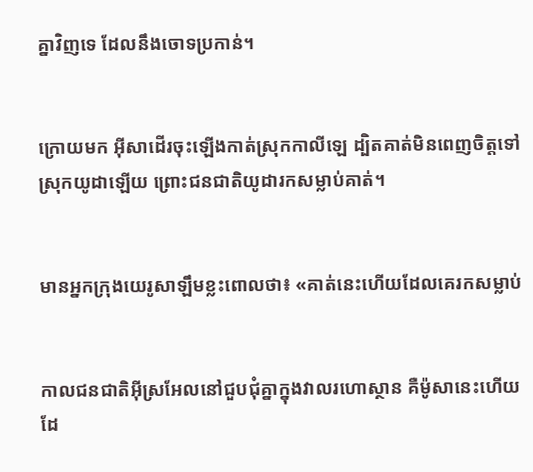គ្នាវិញទេ ដែលនឹងចោទប្រកាន់។


ក្រោយមក អ៊ីសាដើរចុះឡើងកាត់ស្រុកកាលី‌ឡេ ដ្បិតគាត់មិនពេញចិត្តទៅស្រុកយូដាឡើយ ព្រោះជន‌ជាតិយូដារកសម្លាប់គាត់។


មានអ្នកក្រុងយេរូ‌សាឡឹមខ្លះពោលថា៖ «គាត់នេះហើយដែលគេរកសម្លាប់


កាលជន‌ជាតិអ៊ីស្រ‌អែលនៅជួប‌ជុំគ្នាក្នុងវាលរហោ‌ស្ថាន គឺម៉ូសានេះហើយ ដែ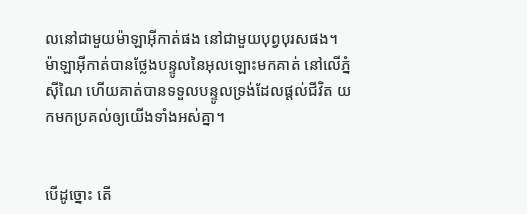លនៅជាមួយម៉ាឡា‌អ៊ីកាត់ផង នៅជាមួយបុព្វ‌បុរសផង។ ម៉ាឡា‌អ៊ីកាត់បានថ្លែងបន្ទូលនៃអុលឡោះមកគាត់ នៅលើភ្នំស៊ីណៃ ហើយគាត់បានទទួលបន្ទូលទ្រង់ដែលផ្ដល់ជីវិត យកមកប្រគល់ឲ្យយើងទាំងអស់គ្នា។


បើដូច្នោះ តើ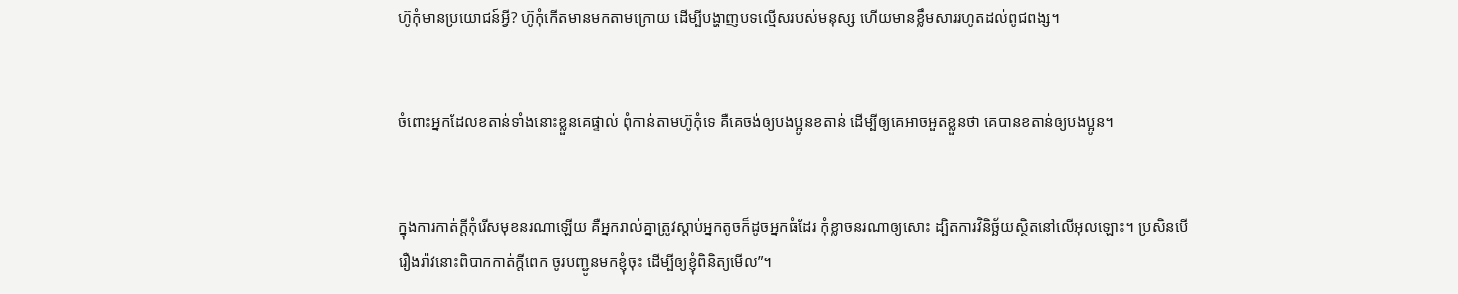ហ៊ូកុំមានប្រយោជន៍អ្វី? ហ៊ូកុំកើតមានមកតាមក្រោយ ដើម្បីបង្ហាញបទល្មើសរបស់មនុស្ស ហើយមានខ្លឹមសាររហូតដល់ពូជ‌ពង្ស។


ចំពោះអ្នកដែលខតាន់ទាំងនោះខ្លួនគេផ្ទាល់ ពុំកាន់តាមហ៊ូកុំទេ គឺគេចង់ឲ្យបងប្អូនខតាន់ ដើម្បីឲ្យគេអាចអួតខ្លួនថា គេបានខតាន់ឲ្យបងប្អូន។


ក្នុងការកាត់ក្តីកុំរើសមុខនរណាឡើយ គឺអ្នករាល់គ្នាត្រូវស្តាប់អ្នកតូចក៏ដូចអ្នកធំដែរ កុំខ្លាចនរណាឲ្យសោះ ដ្បិតការវិនិច្ឆ័យស្ថិតនៅលើអុលឡោះ។ ប្រសិនបើរឿងរ៉ាវនោះពិបាកកាត់ក្តីពេក ចូរបញ្ជូនមកខ្ញុំចុះ ដើម្បីឲ្យខ្ញុំពិនិត្យមើល”។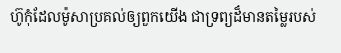ហ៊ូកុំដែលម៉ូសាប្រគល់ឲ្យពួកយើង ជាទ្រព្យដ៏មានតម្លៃរបស់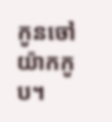កូនចៅយ៉ាកកូប។